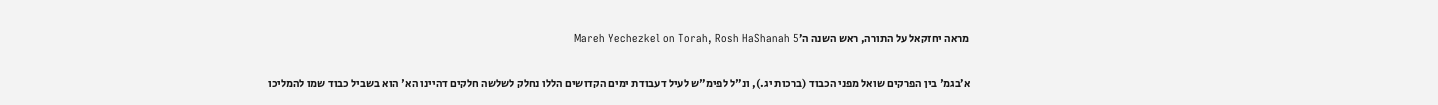מראה יחזקאל על התורה, ראש השנה ה׳Mareh Yechezkel on Torah, Rosh HaShanah 5

א׳בגמ' בין הפרקים שואל מפני הכבוד (ברכות יג.), ונ"ל לפימ"ש לעיל דעבודת ימים הקדושים הללו נחלק לשלשה חלקים דהיינו הא' הוא בשביל כבוד שמו להמליכו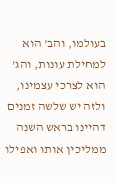בעולמו, והב' הוא למחילת עונות, והג' הוא לצרכי עצמינו, ולזה יש שלשה זמנים דהיינו בראש השנה ממליכין אותו ואפילו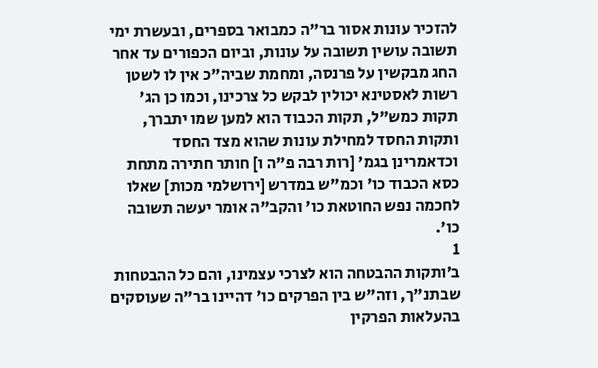להזכיר עונות אסור בר"ה כמבואר בספרים, ובעשרת ימי תשובה עושין תשובה על עונות, וביום הכפורים עד אחר החג מבקשין על פרנסה, ומחמת שביה"כ אין לו לשטן רשות לאסטינא יכולין לבקש כל צרכינו, וכמו כן הג' תקות כמש"ל, תקות הכבוד הוא למען שמו יתברך, ותקות החסד למחילת עונות שהוא מצד החסד וכדאמרינן בגמ' [רות רבה פ"ה ו] חותר חתירה מתחת כסא הכבוד כו' וכמ"ש במדרש [ירושלמי מכות] שאלו לחכמה נפש החוטאת כו' והקב"ה אומר יעשה תשובה כו'.
1
ב׳ותקות ההבטחה הוא לצרכי עצמינו, והם כל ההבטחות שבתנ"ך, וזה"ש בין הפרקים כו' דהיינו בר"ה שעוסקים בהעלאות הפרקין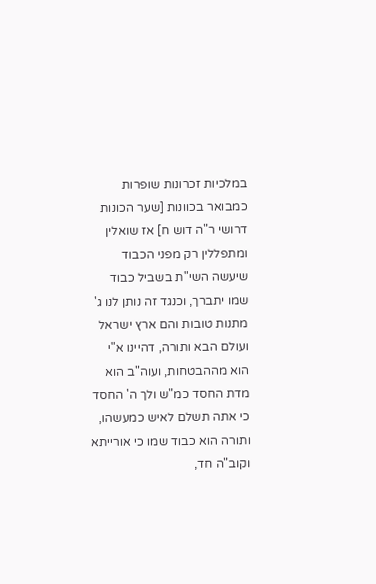במלכיות זכרונות שופרות כמבואר בכוונות [שער הכונות דרושי ר"ה דוש ח] אז שואלין ומתפללין רק מפני הכבוד שיעשה השי"ת בשביל כבוד שמו יתברך, וכנגד זה נותן לנו ג' מתנות טובות והם ארץ ישראל ועולם הבא ותורה, דהיינו א"י הוא מההבטחות, ועוה"ב הוא מדת החסד כמ"ש ולך ה' החסד כי אתה תשלם לאיש כמעשהו, ותורה הוא כבוד שמו כי אורייתא וקוב"ה חד,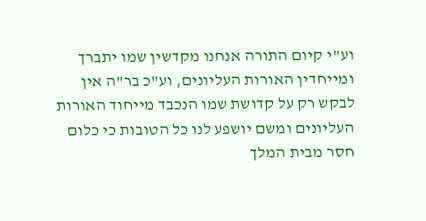וע"י קיום התורה אנחנו מקדשין שמו יתברך ומייחדין האורות העליונים, וע"כ בר"ה אין לבקש רק על קדושת שמו הנכבד מייחוד האורות העליונים ומשם יושפע לנו כל הטובות כי כלום חסר מבית המלך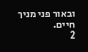ובאור פני מניך חיים.
2